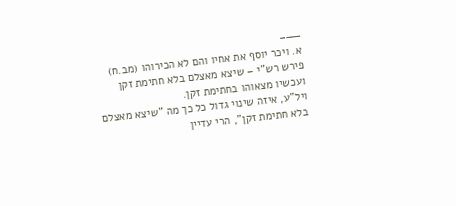——–
א. ויכר יוסף את אחיו והם לא הכירוהו (מב.ח)
פירש רש"י – שיצא מאצלם בלא חתימת זקן ועכשיו מצאוהו בחתימת זקן.
ויל"ע, איזה שינוי גדול כל כך מה "שיצא מאצלם בלא חתימת זקן", הרי עדיין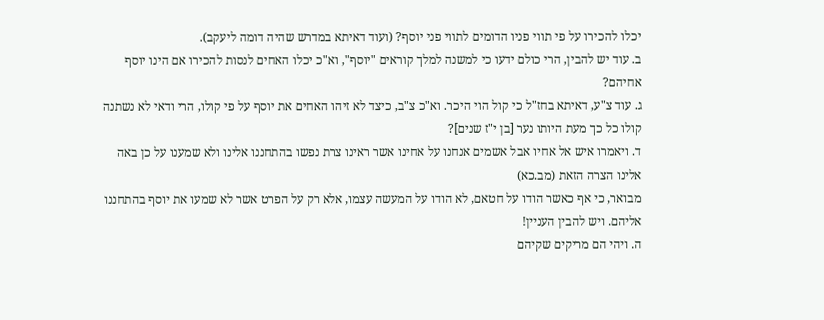יכלו להכירו על פי תווי פניו הדומים לתווי פני יוסף? (ועוד דאיתא במדרש שהיה דומה ליעקב).
ב. עוד יש להבין, הרי כולם ידעו כי למשנה למלך קוראים "יוסף", וא"כ יכלו האחים לנסות להכירו אם הינו יוסף אחיהם?
ג. עוד צ"ע, דאיתא בחז"ל כי קול הוי היכר. וא"כ צ"ב, כיצד לא זיהו האחים את יוסף על פי קולו, הרי ודאי לא נשתנה קולו כל כך מעת היותו נער [בן י"ז שנים]?
ד. ויאמרו איש אל אחיו אבל אשמים אנחנו על אחינו אשר ראינו צרת נפשו בהתחננו אלינו ולא שמענו על כן באה אלינו הצרה הזאת (מב.כא)
מבואר, כי אף כאשר הודו על חטאם, לא הודו על המעשה עצמו, אלא רק על הפרט אשר לא שמעו את יוסף בהתחננו אליהם. ויש להבין העניין!
ה. ויהי הם מריקים שקיהם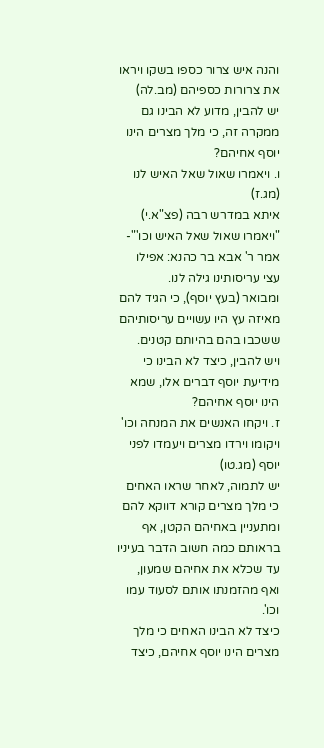והנה איש צרור כספו בשקו ויראו את צרורות כספיהם (מב.לה)
יש להבין, מדוע לא הבינו גם ממקרה זה, כי מלך מצרים הינו יוסף אחיהם?
ו. ויאמרו שאול שאל האיש לנו (מג.ז)
איתא במדרש רבה (פצ"א.י) "ויאמרו שאול שאל האיש וכו'"- אמר ר' אבא בר כהנא: אפילו עצי עריסותינו גילה לנו.
ומבואר (בעץ יוסף), כי הגיד להם מאיזה עץ היו עשויים עריסותיהם ששכבו בהם בהיותם קטנים.
ויש להבין, כיצד לא הבינו כי מידיעת יוסף דברים אלו, שמא הינו יוסף אחיהם?
ז. ויקחו האנשים את המנחה וכו' ויקומו וירדו מצרים ויעמדו לפני יוסף (מג.טו)
יש לתמוה, לאחר שראו האחים כי מלך מצרים קורא דווקא להם ומתעניין באחיהם הקטן, אף בראותם כמה חשוב הדבר בעיניו עד שכלא את אחיהם שמעון, ואף מהזמנתו אותם לסעוד עמו וכו'.
כיצד לא הבינו האחים כי מלך מצרים הינו יוסף אחיהם, כיצד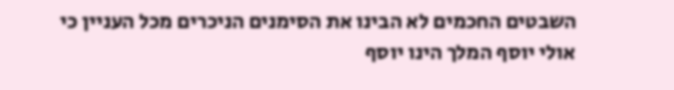השבטים החכמים לא הבינו את הסימנים הניכרים מכל העניין כי אולי יוסף המלך הינו יוסף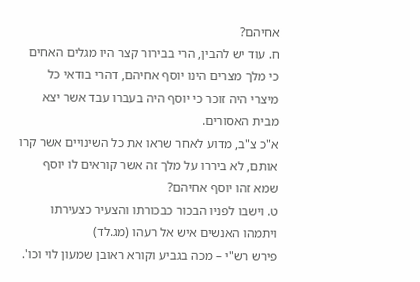אחיהם?
ח. עוד יש להבין, הרי בבירור קצר היו מגלים האחים כי מלך מצרים הינו יוסף אחיהם, דהרי בודאי כל מיצרי היה זוכר כי יוסף היה בעברו עבד אשר יצא מבית האסורים.
א"כ צ"ב, מדוע לאחר שראו את כל השינויים אשר קרו אותם, לא ביררו על מלך זה אשר קוראים לו יוסף שמא זהו יוסף אחיהם?
ט. וישבו לפניו הבכור כבכורתו והצעיר כצעירתו ויתמהו האנשים איש אל רעהו (מג.לד)
פירש רש"י – מכה בגביע וקורא ראובן שמעון לוי וכו'.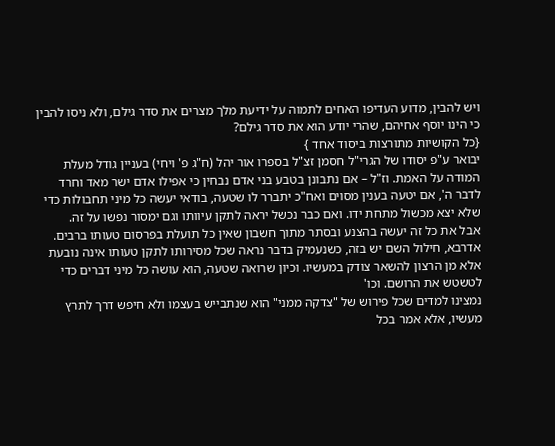ויש להבין, מדוע העדיפו האחים לתמוה על ידיעת מלך מצרים את סדר גילם, ולא ניסו להבין כי הינו יוסף אחיהם, שהרי יודע הוא את סדר גילם?
{כל הקושיות מתורצות ביסוד אחד }
יבואר ע"פ יסודו של הגרי"ל חסמן זצ"ל בספרו אור יהל (ח"ג פ' ויחי) בעניין גודל מעלת המודה על האמת. וז"ל – אם נתבונן בטבע בני אדם נבחין כי אפילו אדם ישר מאד וחרד לדבר ה', אם יטעה בענין מסוים ואח"כ יתברר לו שטעה, בודאי יעשה כל מיני תחבולות כדי שלא יצא מכשול מתחת ידו. ואם כבר נכשל יראה לתקן עיוותו וגם ימסור נפשו על זה.
אבל את כל זה יעשה בהצנע ובסתר מתוך חשבון שאין כל תועלת בפרסום טעותו ברבים. אדרבא, חילול השם יש בזה, כשנעמיק בדבר נראה שכל מסירותו לתקן טעותו אינה נובעת אלא מן הרצון להשאר צודק במעשיו. וכיון שרואה שטעה, הוא עושה כל מיני דברים כדי לטשטש את הרושם. וכו'
נמצינו למדים שכל פירוש של "צדקה ממני" הוא שנתבייש בעצמו ולא חיפש דרך לתרץ מעשיו, אלא אמר בכל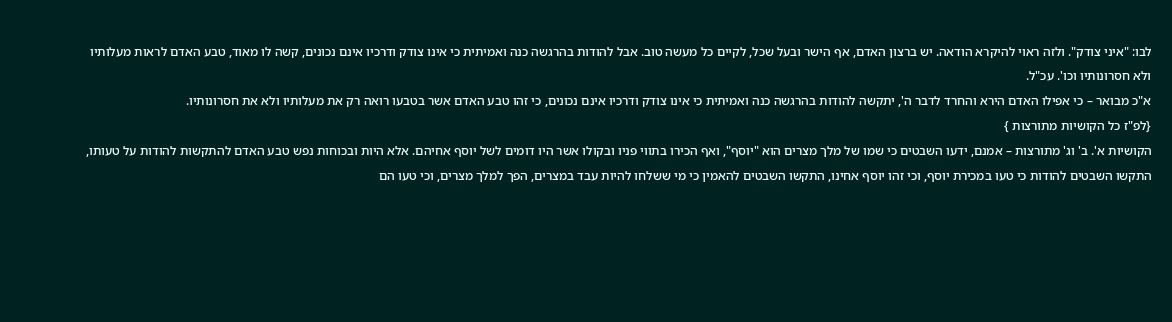לבו: "איני צודק". ולזה ראוי להיקרא הודאה. יש ברצון האדם, אף הישר ובעל שכל, לקיים כל מעשה טוב. אבל להודות בהרגשה כנה ואמיתית כי אינו צודק ודרכיו אינם נכונים, קשה לו מאוד, טבע האדם לראות מעלותיו ולא חסרונותיו וכו'. עכ"ל.
א"כ מבואר – כי אפילו האדם הירא והחרד לדבר ה', יתקשה להודות בהרגשה כנה ואמיתית כי אינו צודק ודרכיו אינם נכונים, כי זהו טבע האדם אשר בטבעו רואה רק את מעלותיו ולא את חסרונותיו.
{לפ"ז כל הקושיות מתורצות }
הקושיות א'. ב' וג' מתורצות – אמנם, ידעו השבטים כי שמו של מלך מצרים הוא "יוסף", ואף הכירו בתווי פניו ובקולו אשר היו דומים לשל יוסף אחיהם. אלא היות ובכוחות נפש טבע האדם להתקשות להודות על טעותו, התקשו השבטים להודות כי טעו במכירת יוסף, וכי זהו יוסף אחינו, התקשו השבטים להאמין כי מי ששלחו להיות עבד במצרים, הפך למלך מצרים, וכי טעו הם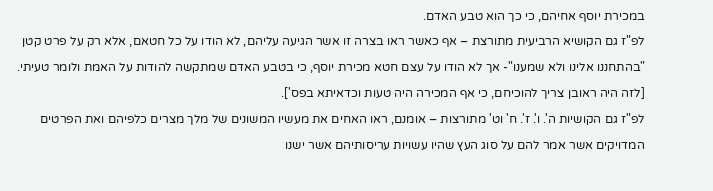במכירת יוסף אחיהם, כי כך הוא טבע האדם.
לפ"ז גם הקושיא הרביעית מתורצת – אף כאשר ראו בצרה זו אשר הגיעה עליהם, לא הודו על כל חטאם, אלא רק על פרט קטן "בהתחננו אלינו ולא שמענו"- אך לא הודו על עצם חטא מכירת יוסף, כי בטבע האדם שמתקשה להודות על האמת ולומר טעיתי. [לזה היה ראובן צריך להוכיחם, כי אף המכירה היה טעות וכדאיתא בפס'].
לפ"ז גם הקושיות ה'. ו'. ז'. ח' וט' מתורצות – אומנם, ראו האחים את מעשיו המשונים של מלך מצרים כלפיהם ואת הפרטים המדויקים אשר אמר להם על סוג העץ שהיו עשויות עריסותיהם אשר ישנו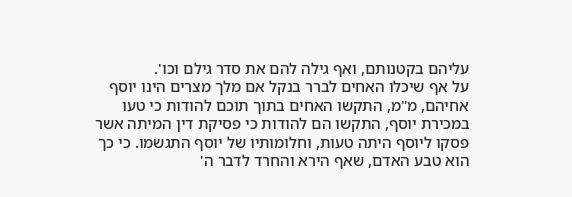עליהם בקטנותם, ואף גילה להם את סדר גילם וכו'.
על אף שיכלו האחים לברר בנקל אם מלך מצרים הינו יוסף אחיהם, מ"מ, התקשו האחים בתוך תוכם להודות כי טעו במכירת יוסף, התקשו הם להודות כי פסיקת דין המיתה אשר פסקו ליוסף היתה טעות, וחלומותיו של יוסף התגשמו. כי כך הוא טבע האדם, שאף הירא והחרד לדבר ה'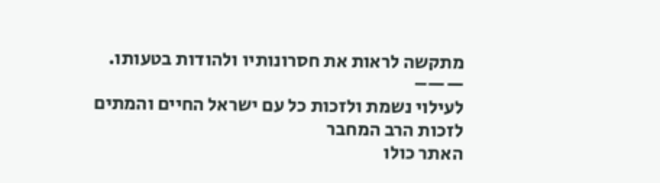מתקשה לראות את חסרונותיו ולהודות בטעותו.
——–
לעילוי נשמת ולזכות כל עם ישראל החיים והמתים
לזכות הרב המחבר
האתר כולו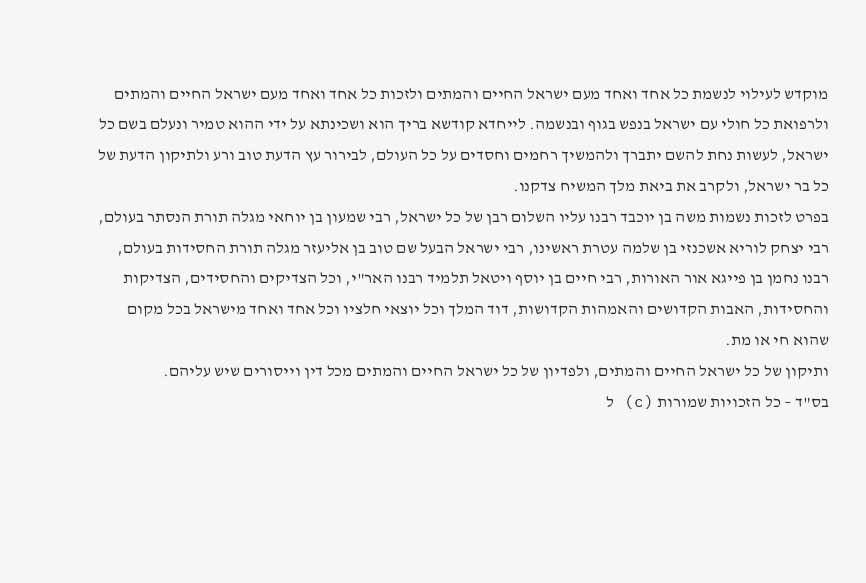מוקדש לעילוי לנשמת כל אחד ואחד מעם ישראל החיים והמתים ולזכות כל אחד ואחד מעם ישראל החיים והמתים ולרפואת כל חולי עם ישראל בנפש בגוף ובנשמה. לייחדא קודשא בריך הוא ושכינתא על ידי ההוא טמיר ונעלם בשם כל ישראל, לעשות נחת להשם יתברך ולהמשיך רחמים וחסדים על כל העולם, לבירור עץ הדעת טוב ורע ולתיקון הדעת של כל בר ישראל, ולקרב את ביאת מלך המשיח צדקנו.
בפרט לזכות נשמות משה בן יוכבד רבנו עליו השלום רבן של כל ישראל, רבי שמעון בן יוחאי מגלה תורת הנסתר בעולם, רבי יצחק לוריא אשכנזי בן שלמה עטרת ראשינו, רבי ישראל הבעל שם טוב בן אליעזר מגלה תורת החסידות בעולם, רבנו נחמן בן פייגא אור האורות, רבי חיים בן יוסף ויטאל תלמיד רבנו האר"י, וכל הצדיקים והחסידים, הצדיקות והחסידות, האבות הקדושים והאמהות הקדושות, דוד המלך וכל יוצאי חלציו וכל אחד ואחד מישראל בכל מקום שהוא חי או מת.
ותיקון של כל ישראל החיים והמתים, ולפדיון של כל ישראל החיים והמתים מכל דין וייסורים שיש עליהם.
בס"ד – כל הזכויות שמורות (c) ל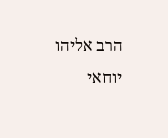הרב אליהו יוחאי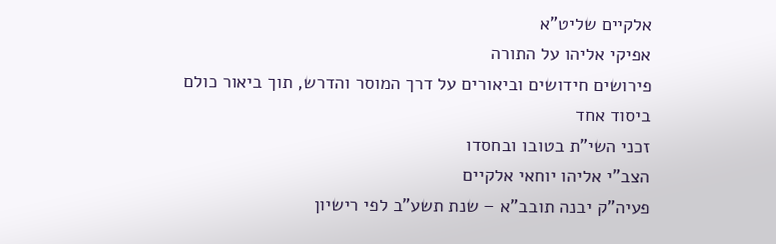אלקיים שליט"א
אפיקי אליהו על התורה
פירושים חידושים וביאורים על דרך המוסר והדרש, תוך ביאור כולם ביסוד אחד
זכני השי"ת בטובו ובחסדו
הצב"י אליהו יוחאי אלקיים
פעיה"ק יבנה תובב"א – שנת תשע"ב לפי רישיון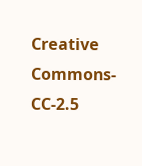Creative Commons-CC-2.5